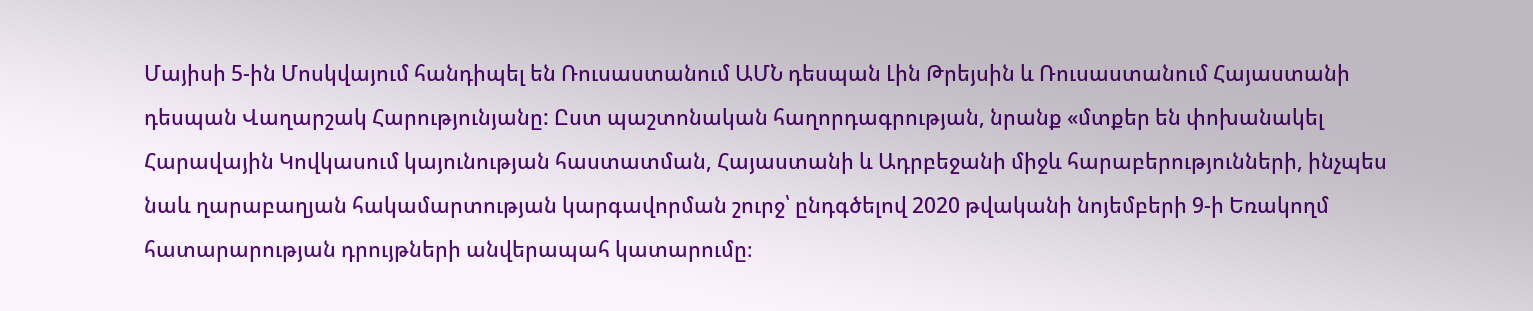Մայիսի 5-ին Մոսկվայում հանդիպել են Ռուսաստանում ԱՄՆ դեսպան Լին Թրեյսին և Ռուսաստանում Հայաստանի դեսպան Վաղարշակ Հարությունյանը: Ըստ պաշտոնական հաղորդագրության, նրանք «մտքեր են փոխանակել Հարավային Կովկասում կայունության հաստատման, Հայաստանի և Ադրբեջանի միջև հարաբերությունների, ինչպես նաև ղարաբաղյան հակամարտության կարգավորման շուրջ՝ ընդգծելով 2020 թվականի նոյեմբերի 9-ի Եռակողմ հատարարության դրույթների անվերապահ կատարումը։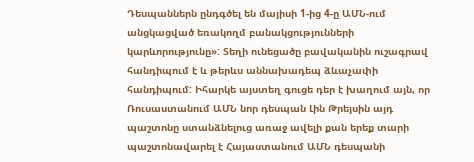Դեսպաններն ընդգծել են մայիսի 1-ից 4-ը ԱՄՆ-ում անցկացված եռակողմ բանակցությունների կարևորությունը»: Տեղի ունեցածը բավականին ուշագրավ հանդիպում է և թերևս աննախադեպ ձևաչափի հանդիպում: Իհարկե այստեղ գուցե դեր է խաղում այն, որ Ռուսաստանում ԱՄՆ նոր դեսպան Լին Թրեյսին այդ պաշտոնը ստանձնելուց առաջ ավելի քան երեք տարի պաշտոնավարել է Հայաստանում ԱՄՆ դեսպանի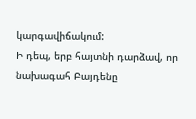կարգավիճակում:
Ի դեպ, երբ հայտնի դարձավ, որ նախագահ Բայդենը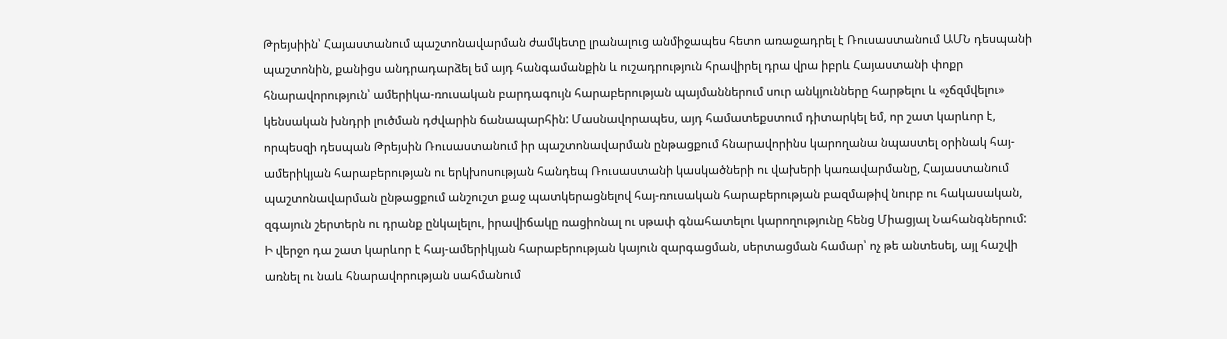Թրեյսիին՝ Հայաստանում պաշտոնավարման ժամկետը լրանալուց անմիջապես հետո առաջադրել է Ռուսաստանում ԱՄՆ դեսպանի պաշտոնին, քանիցս անդրադարձել եմ այդ հանգամանքին և ուշադրություն հրավիրել դրա վրա իբրև Հայաստանի փոքր հնարավորություն՝ ամերիկա-ռուսական բարդագույն հարաբերության պայմաններում սուր անկյունները հարթելու և «չճզմվելու» կենսական խնդրի լուծման դժվարին ճանապարհին: Մասնավորապես, այդ համատեքստում դիտարկել եմ, որ շատ կարևոր է, որպեսզի դեսպան Թրեյսին Ռուսաստանում իր պաշտոնավարման ընթացքում հնարավորինս կարողանա նպաստել օրինակ հայ-ամերիկյան հարաբերության ու երկխոսության հանդեպ Ռուսաստանի կասկածների ու վախերի կառավարմանը, Հայաստանում պաշտոնավարման ընթացքում անշուշտ քաջ պատկերացնելով հայ-ռուսական հարաբերության բազմաթիվ նուրբ ու հակասական, զգայուն շերտերն ու դրանք ընկալելու, իրավիճակը ռացիոնալ ու սթափ գնահատելու կարողությունը հենց Միացյալ Նահանգներում:
Ի վերջո դա շատ կարևոր է հայ-ամերիկյան հարաբերության կայուն զարգացման, սերտացման համար՝ ոչ թե անտեսել, այլ հաշվի առնել ու նաև հնարավորության սահմանում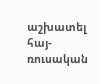աշխատել հայ-ռուսական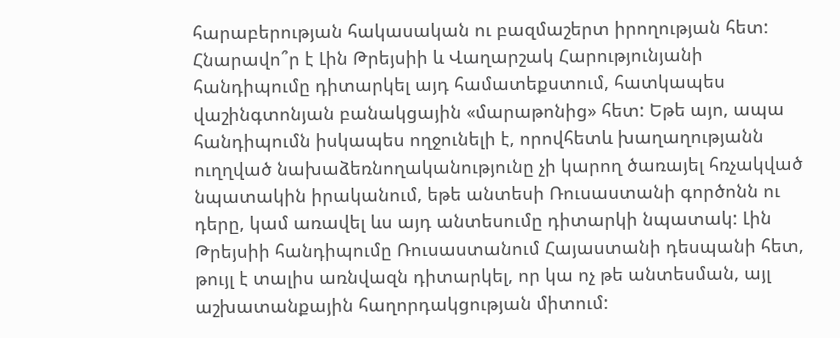հարաբերության հակասական ու բազմաշերտ իրողության հետ: Հնարավո՞ր է Լին Թրեյսիի և Վաղարշակ Հարությունյանի հանդիպումը դիտարկել այդ համատեքստում, հատկապես վաշինգտոնյան բանակցային «մարաթոնից» հետ: Եթե այո, ապա հանդիպումն իսկապես ողջունելի է, որովհետև խաղաղությանն ուղղված նախաձեռնողականությունը չի կարող ծառայել հռչակված նպատակին իրականում, եթե անտեսի Ռուսաստանի գործոնն ու դերը, կամ առավել ևս այդ անտեսումը դիտարկի նպատակ: Լին Թրեյսիի հանդիպումը Ռուսաստանում Հայաստանի դեսպանի հետ, թույլ է տալիս առնվազն դիտարկել, որ կա ոչ թե անտեսման, այլ աշխատանքային հաղորդակցության միտում: